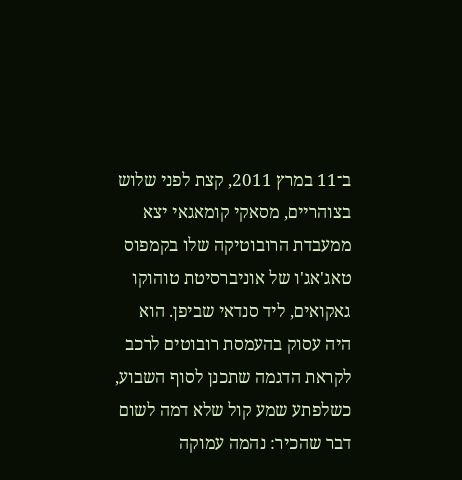ב־11 במרץ 2011, קצת לפני שלוש בצוהריים, מסאקי קומאגאי יצא ממעבדת הרובוטיקה שלו בקמפוס טאג'אג'ו של אוניברסיטת טוהוקו גאקואים, ליד סנדאי שביפן. הוא היה עסוק בהעמסת רובוטים לרכב לקראת הדגמה שתכנן לסוף השבוע, כשלפתע שמע קול שלא דמה לשום דבר שהכיר: נהמה עמוקה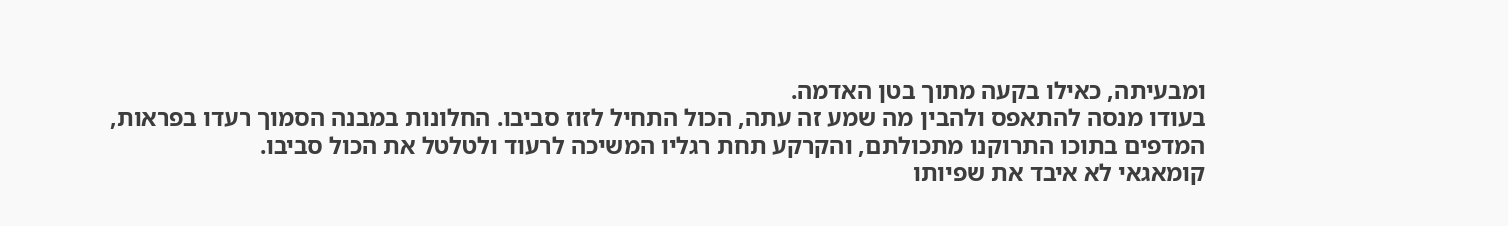ומבעיתה, כאילו בקעה מתוך בטן האדמה.
בעודו מנסה להתאפס ולהבין מה שמע זה עתה, הכול התחיל לזוז סביבו. החלונות במבנה הסמוך רעדו בפראות, המדפים בתוכו התרוקנו מתכולתם, והקרקע תחת רגליו המשיכה לרעוד ולטלטל את הכול סביבו.
קומאגאי לא איבד את שפיותו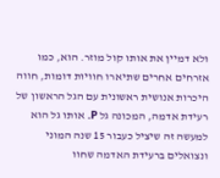ולא דמיין את אותו קול מוזר. הוא, כמו אזרחים אחרים שתיארו חוויות דומות, חווה היכרות אנושית ראשונית עם הגל הראשון של רעידת אדמה, המכונה גל P. אותו גל הוא למעשה זה שיציל כעבור 15 שנה המוני ונצואלים ברעידת האדמה שחוו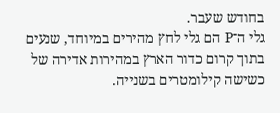בחודש שעבר.
גלי ה־P הם גלי לחץ מהירים במיוחד, שנעים בתוך קרום כדור הארץ במהירות אדירה של כשישה קילומטרים בשנייה.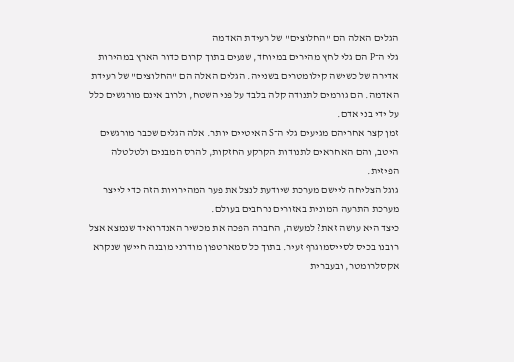הגלים האלה הם "החלוצים" של רעידת האדמה
גלי ה־P הם גלי לחץ מהירים במיוחד, שנעים בתוך קרום כדור הארץ במהירות אדירה של כשישה קילומטרים בשנייה. הגלים האלה הם "החלוצים" של רעידת האדמה. הם גורמים לתנודה קלה בלבד על פני השטח, ולרוב אינם מורגשים כלל על ידי בני אדם.
זמן קצר אחריהם מגיעים גלי ה־S האיטיים יותר. אלה הגלים שכבר מורגשים היטב, והם האחראים לתנודות הקרקע החזקות, להרס המבנים ולטלטלה הפיזית.
גוגל הצליחה ליישם מערכת שיודעת לנצל את פער המהירויות הזה כדי לייצר מערכת התרעה המונית באזורים נרחבים בעולם.
כיצד היא עושה זאת? למעשה, החברה הפכה את מכשיר האנדרואיד שנמצא אצל רובנו בכיס לסייסמוגרף זעיר. בתוך כל סמארטפון מודרני מובנה חיישן שנקרא אקסלרומטר, ובעברית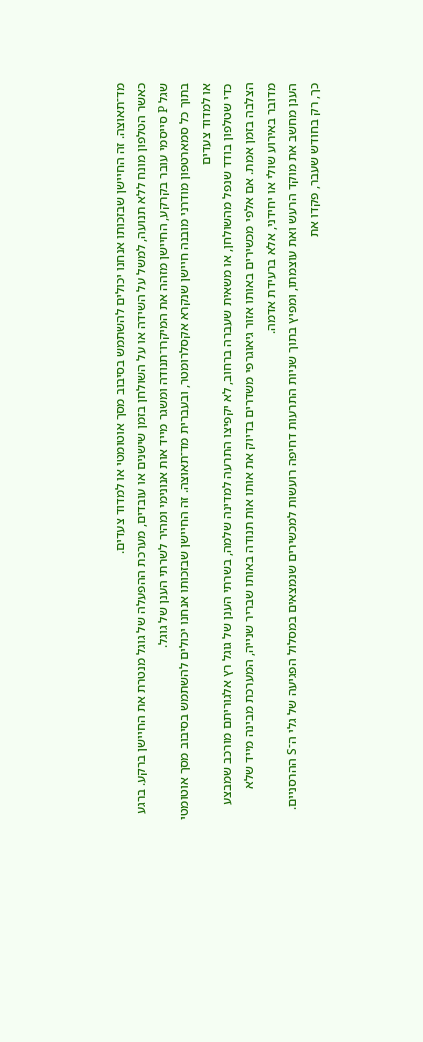מד־תאוצה. זה החיישן שבזכותו אנחנו יכולים להשתמש בסיבוב מסך אוטומטי או למדוד צעדים.
כאשר הטלפון מונח ללא תנועה, למשל על השידה או על השולחן בזמן שישנים או עובדים, מערכת ההפעלה של גוגל מנטרת את החיישן ברקע. ברגע שגל P סייסמי עובר בקרקע, החיישן מזהה את המיקרו־תנודה ומשגר מייד אות אנונימי ומהיר לשרתי הענן של גוגל.
בתוך כל סמארטפון מודרני מובנה חיישן שנקרא אקסלרומטר, ובעברית מד־תאוצה. זה החיישן שבזכותו אנחנו יכולים להשתמש בסיבוב מסך אוטומטי או למדוד צעדים
כדי שטלפון בודד שנפל מהשולחן, או משאית שעברה ברחוב, לא יקפיצו התרעה למדינה שלמה, בשרתי הענן של גוגל רץ אלגוריתם מורכב שמבצע הצלבה בזמן אמת. אם אלפי מכשירים באותו אזור גיאוגרפי משדרים בדיוק את אותו אות תנודה באותו שבריר שנייה, המערכת מבינה מייד שלא מדובר באירוע שולי או יחידני, אלא ברעידת אדמה.
הענן מחשב את מוקד הרעש ואת עוצמתו, ומפיץ בתוך שניות התרעות דחיפה רועשות למכשירים שנמצאים במסלול הפגיעה של גלי ה־S ההרסניים. כך, רק בחודש שעבר, פקדו את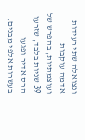ונצואלה שתי רעידות אדמה עוקבות ועוצמתיות, בהפרש של 39 שניות בלבד, שזרעו הרס אדיר ופגעו בעשרות אלפי מבנים.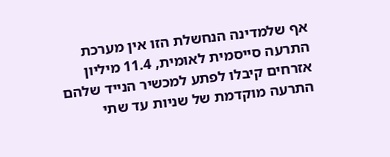אף שלמדינה הנחשלת הזו אין מערכת התרעה סייסמית לאומית, 11.4 מיליון אזרחים קיבלו לפתע למכשיר הנייד שלהם התרעה מוקדמת של שניות עד שתי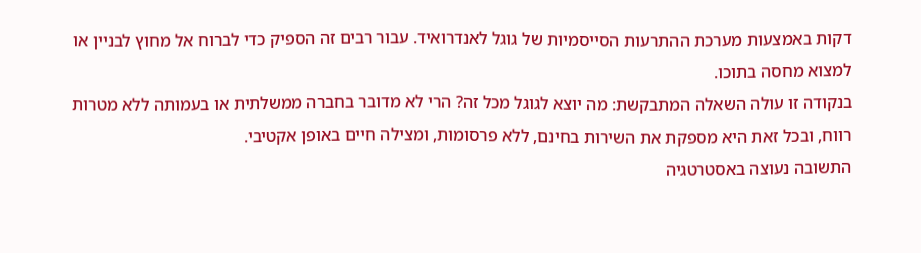דקות באמצעות מערכת ההתרעות הסייסמיות של גוגל לאנדרואיד. עבור רבים זה הספיק כדי לברוח אל מחוץ לבניין או למצוא מחסה בתוכו.
בנקודה זו עולה השאלה המתבקשת: מה יוצא לגוגל מכל זה? הרי לא מדובר בחברה ממשלתית או בעמותה ללא מטרות רווח, ובכל זאת היא מספקת את השירות בחינם, ללא פרסומות, ומצילה חיים באופן אקטיבי.
התשובה נעוצה באסטרטגיה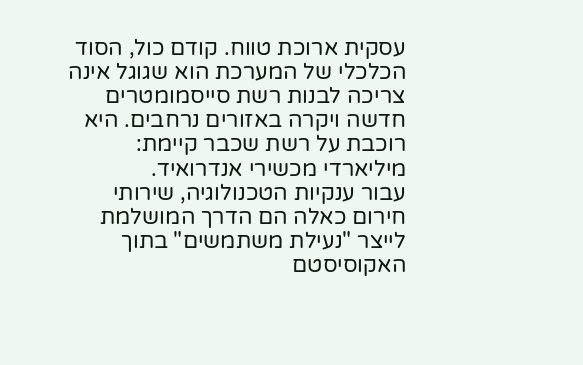עסקית ארוכת טווח. קודם כול, הסוד הכלכלי של המערכת הוא שגוגל אינה צריכה לבנות רשת סייסמומטרים חדשה ויקרה באזורים נרחבים. היא רוכבת על רשת שכבר קיימת: מיליארדי מכשירי אנדרואיד.
עבור ענקיות הטכנולוגיה, שירותי חירום כאלה הם הדרך המושלמת לייצר "נעילת משתמשים" בתוך האקוסיסטם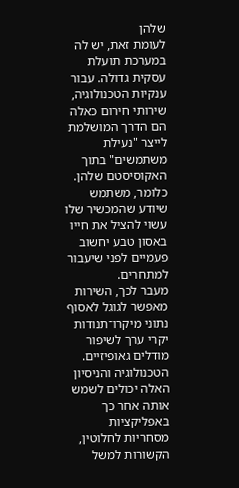שלהן
לעומת זאת, יש לה במערכת תועלת עסקית גדולה. עבור ענקיות הטכנולוגיה, שירותי חירום כאלה הם הדרך המושלמת לייצר "נעילת משתמשים" בתוך האקוסיסטם שלהן. כלומר, משתמש שיודע שהמכשיר שלו עשוי להציל את חייו באסון טבע יחשוב פעמיים לפני שיעבור למתחרים.
מעבר לכך, השירות מאפשר לגוגל לאסוף נתוני מיקרו־תנודות יקרי ערך לשיפור מודלים גאופיזיים. הטכנולוגיה והניסיון האלה יכולים לשמש אותה אחר כך באפליקציות מסחריות לחלוטין, הקשורות למשל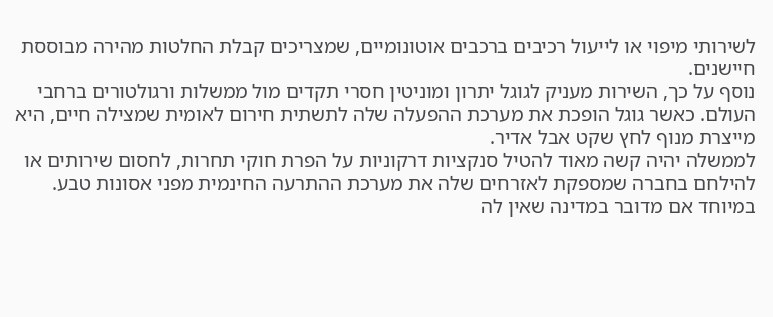לשירותי מיפוי או לייעול רכיבים ברכבים אוטונומיים, שמצריכים קבלת החלטות מהירה מבוססת חיישנים.
נוסף על כך, השירות מעניק לגוגל יתרון ומוניטין חסרי תקדים מול ממשלות ורגולטורים ברחבי העולם. כאשר גוגל הופכת את מערכת ההפעלה שלה לתשתית חירום לאומית שמצילה חיים, היא מייצרת מנוף לחץ שקט אבל אדיר.
לממשלה יהיה קשה מאוד להטיל סנקציות דרקוניות על הפרת חוקי תחרות, לחסום שירותים או להילחם בחברה שמספקת לאזרחים שלה את מערכת ההתרעה החינמית מפני אסונות טבע. במיוחד אם מדובר במדינה שאין לה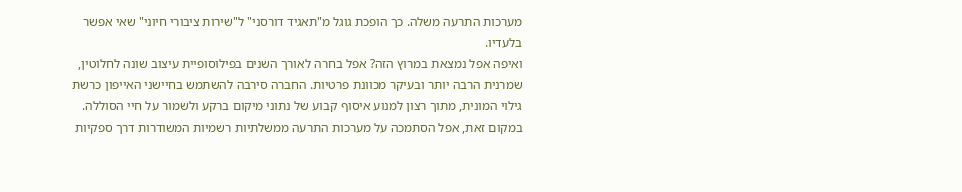מערכות התרעה משלה. כך הופכת גוגל מ"תאגיד דורסני" ל"שירות ציבורי חיוני" שאי אפשר בלעדיו.
ואיפה אפל נמצאת במרוץ הזה? אפל בחרה לאורך השנים בפילוסופיית עיצוב שונה לחלוטין, שמרנית הרבה יותר ובעיקר מכוונת פרטיות. החברה סירבה להשתמש בחיישני האייפון כרשת גילוי המונית, מתוך רצון למנוע איסוף קבוע של נתוני מיקום ברקע ולשמור על חיי הסוללה. במקום זאת, אפל הסתמכה על מערכות התרעה ממשלתיות רשמיות המשודרות דרך ספקיות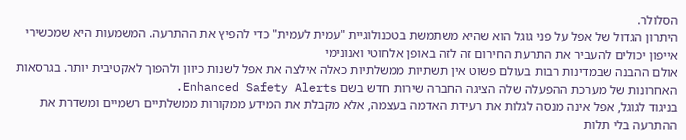הסלולר.
היתרון הגדול של אפל על פני גוגל הוא שהיא משתמשת בטכנולוגיית "עמית לעמית" כדי להפיץ את ההתרעה. המשמעות היא שמכשירי אייפון יכולים להעביר את התרעת החירום זה לזה באופן אלחוטי ואנונימי
אולם ההבנה שבמדינות רבות בעולם פשוט אין תשתיות ממשלתיות כאלה אילצה את אפל לשנות כיוון ולהפוך לאקטיבית יותר. בגרסאות האחרונות של מערכת ההפעלה שלה הציגה החברה שירות חדש בשם Enhanced Safety Alerts.
בניגוד לגוגל, אפל אינה מנסה לגלות את רעידת האדמה בעצמה, אלא מקבלת את המידע ממקורות ממשלתיים רשמיים ומשדרת את ההתרעה בלי תלות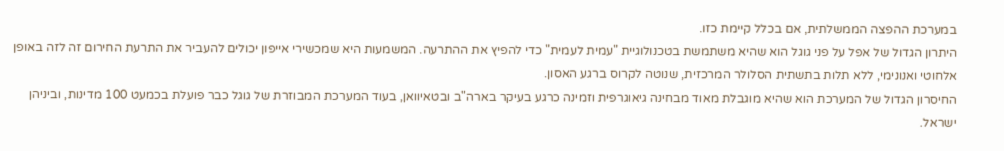במערכת ההפצה הממשלתית, אם בכלל קיימת כזו.
היתרון הגדול של אפל על פני גוגל הוא שהיא משתמשת בטכנולוגיית "עמית לעמית" כדי להפיץ את ההתרעה. המשמעות היא שמכשירי אייפון יכולים להעביר את התרעת החירום זה לזה באופן אלחוטי ואנונימי, ללא תלות בתשתית הסלולר המרכזית, שנוטה לקרוס ברגע האסון.
החיסרון הגדול של המערכת הוא שהיא מוגבלת מאוד מבחינה גיאוגרפית וזמינה כרגע בעיקר בארה"ב ובטאיוואן, בעוד המערכת המבוזרת של גוגל כבר פועלת בכמעט 100 מדינות, וביניהן ישראל.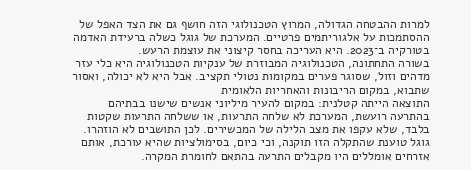למרות ההבטחה הגדולה, המרוץ הטכנולוגי הזה חושף גם את הצד האפל של ההסתמכות על אלגוריתמים פרטיים. המערכת של גוגל כשלה ברעידת האדמה בטורקיה ב־2023. היא העריכה בחסר קיצוני את עוצמת הרעש.
בשורה התחתונה, הטכנולוגיה המבוזרת של ענקיות הטכנולוגיה היא כלי עזר מדהים וזול, שסוגר פערים במקומות נטולי תקציב. אבל היא לא יכולה, ואסור שתבוא, במקום הריבונות והאחריות הלאומית
התוצאה הייתה קטלנית: במקום להעיר מיליוני אנשים שישנו בבתיהם בהתרעה רועשת, המערכת לא שלחה התרעות, או ששלחה התרעות שקטות בלבד, שלא עקפו את מצב הלילה של המכשירים. לכן התושבים לא הוזהרו. גוגל טוענת שהתקלה הזו תוקנה, וכי כיום, בסימולציות שהיא עורכת, אותם אזרחים אומללים היו מקבלים התרעה בהתאם לחומרת המקרה.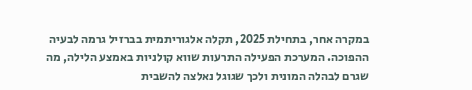במקרה אחר, בתחילת 2025, תקלה אלגוריתמית בברזיל גרמה לבעיה ההפוכה. המערכת הפעילה התרעות שווא קולניות באמצע הלילה, מה שגרם לבהלה המונית ולכך שגוגל נאלצה להשבית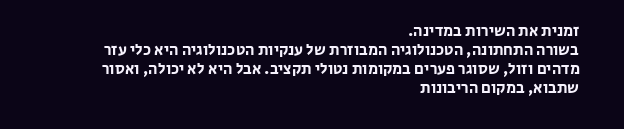זמנית את השירות במדינה.
בשורה התחתונה, הטכנולוגיה המבוזרת של ענקיות הטכנולוגיה היא כלי עזר מדהים וזול, שסוגר פערים במקומות נטולי תקציב. אבל היא לא יכולה, ואסור שתבוא, במקום הריבונות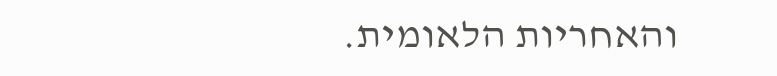והאחריות הלאומית.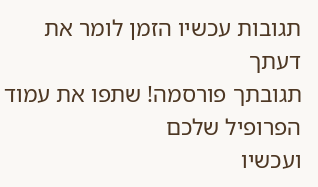תגובות עכשיו הזמן לומר את דעתך
תגובתך פורסמה! שתפו את עמוד הפרופיל שלכם
ועכשיו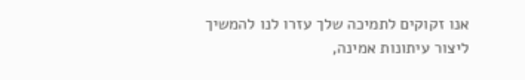אנו זקוקים לתמיכה שלך עזרו לנו להמשיך ליצור עיתונות אמינה,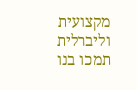מקצועית וליברלית
תמכו בנו